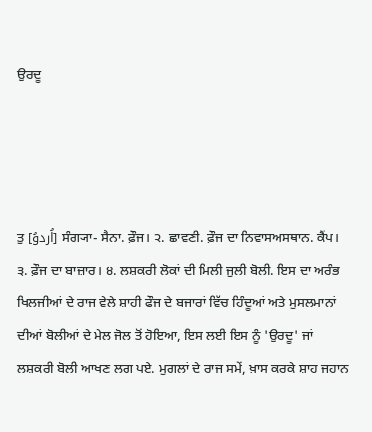ਉਰਦੂ




ਤੁ [اُردوُ] ਸੰਗ੍ਯਾ- ਸੈਨਾ. ਫ਼ੌਜ। ੨. ਛਾਵਣੀ. ਫ਼ੌਜ ਦਾ ਨਿਵਾਸਅਸਥਾਨ. ਕੈਂਪ। ੩. ਫ਼ੌਜ ਦਾ ਬਾਜ਼ਾਰ। ੪. ਲਸ਼ਕਰੀ ਲੋਕਾਂ ਦੀ ਮਿਲੀ ਜੁਲੀ ਬੋਲੀ. ਇਸ ਦਾ ਅਰੰਭ ਖਿਲਜੀਆਂ ਦੇ ਰਾਜ ਵੇਲੇ ਸ਼ਾਹੀ ਫੌਜ ਦੇ ਬਜਾਰਾਂ ਵਿੱਚ ਹਿੰਦੂਆਂ ਅਤੇ ਮੁਸਲਮਾਨਾਂ ਦੀਆਂ ਬੋਲੀਆਂ ਦੇ ਮੇਲ ਜੋਲ ਤੋਂ ਹੋਇਆ, ਇਸ ਲਈ ਇਸ ਨੂੰ 'ਉਰਦੂ' ਜਾਂ ਲਸ਼ਕਰੀ ਬੋਲੀ ਆਖਣ ਲਗ ਪਏ. ਮੁਗਲਾਂ ਦੇ ਰਾਜ ਸਮੇਂ, ਖ਼ਾਸ ਕਰਕੇ ਸ਼ਾਹ ਜਹਾਨ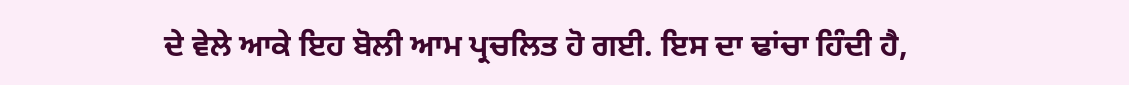ਦੇ ਵੇਲੇ ਆਕੇ ਇਹ ਬੋਲੀ ਆਮ ਪ੍ਰਚਲਿਤ ਹੋ ਗਈ. ਇਸ ਦਾ ਢਾਂਚਾ ਹਿੰਦੀ ਹੈ,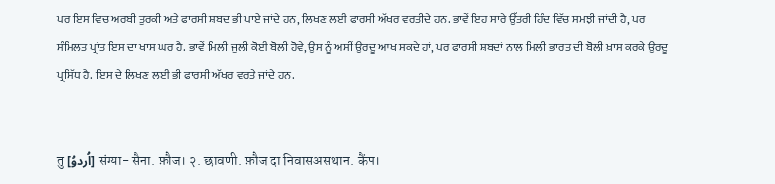ਪਰ ਇਸ ਵਿਚ ਅਰਬੀ ਤੁਰਕੀ ਅਤੇ ਫਾਰਸੀ ਸ਼ਬਦ ਭੀ ਪਾਏ ਜਾਂਦੇ ਹਨ, ਲਿਖਣ ਲਈ ਫਾਰਸੀ ਅੱਖਰ ਵਰਤੀਦੇ ਹਨ. ਭਾਵੇਂ ਇਹ ਸਾਰੇ ਉੱਤਰੀ ਹਿੰਦ ਵਿੱਚ ਸਮਝੀ ਜਾਂਦੀ ਹੈ, ਪਰ ਸੰਮਿਲਤ ਪ੍ਰਾਂਤ ਇਸ ਦਾ ਖਾਸ ਘਰ ਹੈ. ਭਾਵੇਂ ਮਿਲੀ ਜੁਲੀ ਕੋਈ ਬੋਲੀ ਹੋਵੇ, ਉਸ ਨੂੰ ਅਸੀਂ ਉਰਦੂ ਆਖ ਸਕਦੇ ਹਾਂ, ਪਰ ਫਾਰਸੀ ਸ਼ਬਦਾਂ ਨਾਲ ਮਿਲੀ ਭਾਰਤ ਦੀ ਬੋਲੀ ਖ਼ਾਸ ਕਰਕੇ ਉਰਦੂ ਪ੍ਰਸਿੱਧ ਹੈ. ਇਸ ਦੇ ਲਿਖਣ ਲਈ ਭੀ ਫਾਰਸੀ ਅੱਖਰ ਵਰਤੇ ਜਾਂਦੇ ਹਨ.


तु [اُردوُ] संग्या- सैना. फ़ौज। २. छावणी. फ़ौज दा निवासअसथान. कैंप।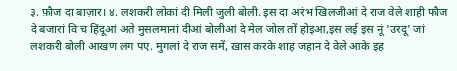३. फ़ौज दा बाज़ार। ४. लशकरी लोकां दी मिली जुली बोली. इस दा अरंभ खिलजीआं दे राज वेले शाही फौज दे बजारां विॱच हिंदूआं अते मुसलमानां दीआं बोलीआं दे मेल जोल तों होइआ,इस लई इस नूं 'उरदू' जां लशकरी बोली आखण लग पए. मुगलां दे राज समें, ख़ास करके शाह जहान दे वेले आके इह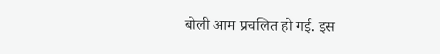बोली आम प्रचलित हो गई. इस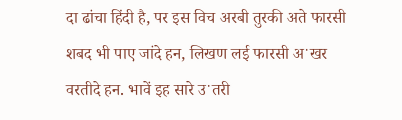दा ढांचा हिंदी है, पर इस विच अरबी तुरकी अते फारसी शबद भी पाए जांदे हन, लिखण लई फारसी अॱखर वरतीदे हन. भावें इह सारे उॱतरी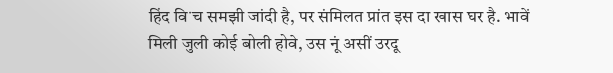हिंद विॱच समझी जांदी है, पर संमिलत प्रांत इस दा खास घर है. भावें मिली जुली कोई बोली होवे, उस नूं असीं उरदू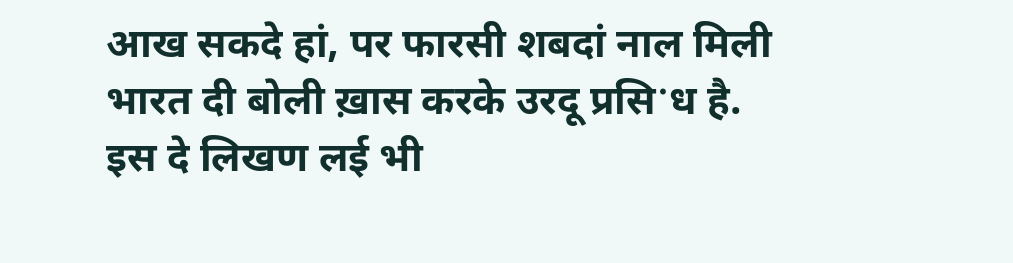आख सकदे हां, पर फारसी शबदां नाल मिली भारत दी बोली ख़ास करके उरदू प्रसिॱध है. इस दे लिखण लई भी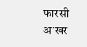फारसी अॱखर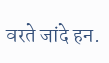वरते जांदे हन.